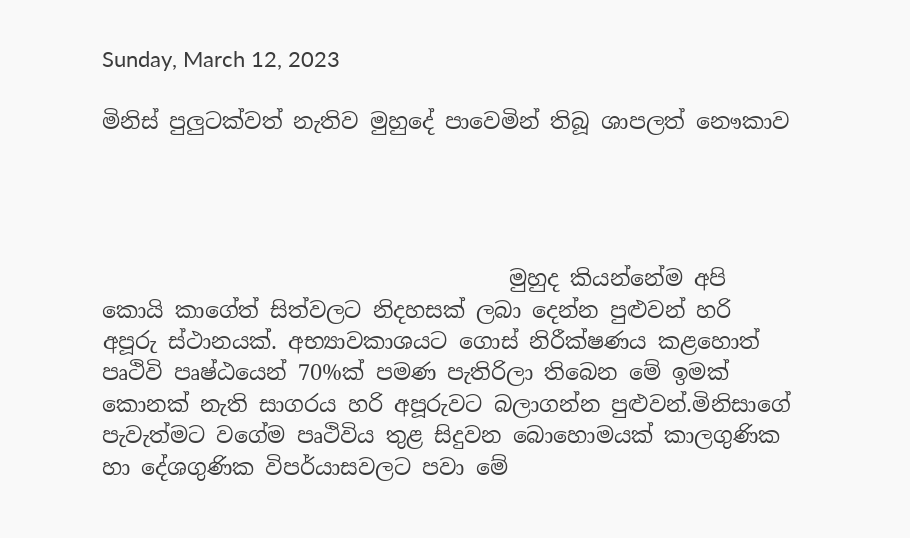Sunday, March 12, 2023

මිනිස් පුලුටක්වත් නැතිව මුහුදේ පාවෙමින් තිබූ ශාපලත් නෞකාව




                                     මුහුද කියන්නේම අපි කොයි කාගේත් සිත්වලට නිදහසක් ලබා දෙන්න පුළුවන් හරි අපූරු ස්ථානයක්. අභ්‍යාවකාශයට ගොස් නිරීක්ෂණය කළහොත් පෘථිවි පෘෂ්ඨයෙන් 70%ක් පමණ පැතිරිලා තිබෙන මේ ඉමක් කොනක් නැති සාගරය හරි අපූරුවට බලාගන්න පුළුවන්.මිනිසාගේ පැවැත්මට වගේම පෘථිවිය තුළ සිදුවන බොහොමයක් කාලගුණික හා දේශගුණික විපර්යාසවලට පවා මේ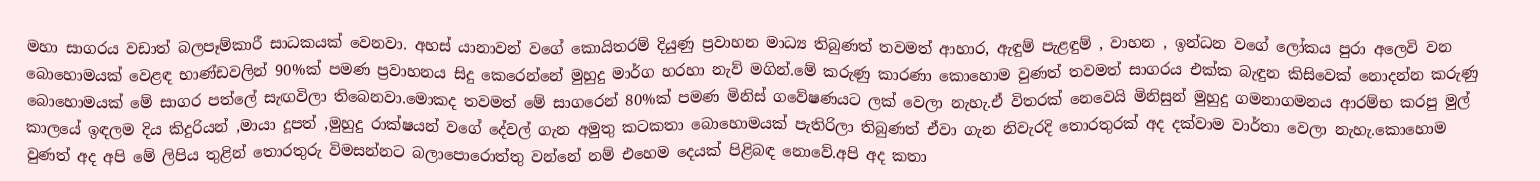මහා සාගරය වඩාත් බලපෑම්කාරී සාධකයක් වෙනවා. අහස් යානාවන් වගේ කොයිතරම් දියුණු ප්‍රවාහන මාධ්‍ය තිබුණත් තවමත් ආහාර, ඇඳුම් පැළඳුම් , වාහන , ඉන්ධන වගේ ලෝකය පුරා අලෙවි වන බොහොමයක් වෙළඳ භාණ්ඩවලින් 90%ක් පමණ ප්‍රවාහනය සිදු කෙරෙන්නේ මුහුදු මාර්ග හරහා නැව් මගින්.මේ කරුණු කාරණා කොහොම වුණත් තවමත් සාගරය එක්ක බැඳුන කිසිවෙක් නොදන්න කරුණු බොහොමයක් මේ සාගර පත්ලේ සැඟවිලා තිබෙනවා.මොකද තවමත් මේ සාගරෙන් 80%ක් පමණ මිනිස් ගවේෂණයට ලක් වෙලා නැහැ.ඒ විතරක් නෙවෙයි මිනිසුන් මුහුදු ගමනාගමනය ආරම්භ කරපු මුල් කාලයේ ඉඳලම දිය කිදුරියන් ,මායා දූපත් ,මුහුදු රාක්ෂයන් වගේ දේවල් ගැන අමුතු කටකතා බොහොමයක් පැතිරිලා තිබුණත් ඒවා ගැන නිවැරදි තොරතුරක් අද දක්වාම වාර්තා වෙලා නැහැ.කොහොම වුණත් අද අපි මේ ලිපිය තුළින් තොරතුරු විමසන්නට බලාපොරොත්තු වන්නේ නම් එහෙම දෙයක් පිළිබඳ නොවේ.අපි අද කතා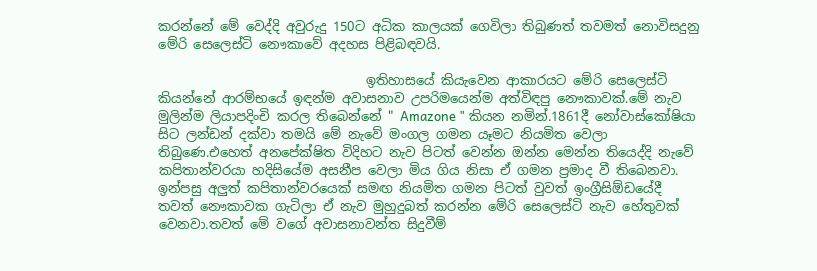කරන්නේ මේ වෙද්දි අවුරුදු 150ට අධික කාලයක් ගෙවිලා තිබුණත් තවමත් නොවිසදුනු මේරි සෙලෙස්ටි නෞකාවේ අදහස පිළිබඳවයි.

                                ඉතිහාසයේ කියැවෙන ආකාරයට මේරි සෙලෙස්ටි කියන්නේ ආරම්භයේ ඉඳන්ම අවාසනාව උපරිමයෙන්ම අත්විඳපු නෞකාවක්.මේ නැව මුලින්ම ලියාපදිංචි කරල තිබෙන්නේ " Amazone " කියන නමින්.1861දී නෝවාස්කෝෂියා සිට ලන්ඩන් දක්වා තමයි මේ නැවේ මංගල ගමන යෑමට නියමිත වෙලා තිබුණෙ.එහෙත් අනපේක්ෂිත විදිහට නැව පිටත් වෙන්න ඔන්න මෙන්න තියෙද්දි නැවේ කපිතාන්වරයා හදිසියේම අසනීප වෙලා මිය ගිය නිසා ඒ ගමන ප්‍රමාද වී තිබෙනවා. ඉන්පසු අලුත් කපිතාන්වරයෙක් සමඟ නියමිත ගමන පිටත් වුවත් ඉංග්‍රීසිඕඩයේදී තවත් නෞකාවක ගැටිලා ඒ නැව මුහුදුබත් කරන්න මේරි සෙලෙස්ටි නැව හේතුවක් වෙනවා.තවත් මේ වගේ අවාසනාවන්ත සිදුවීම්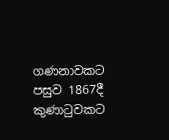ගණනාවකට පසුව 1867දී කුණාටුවකට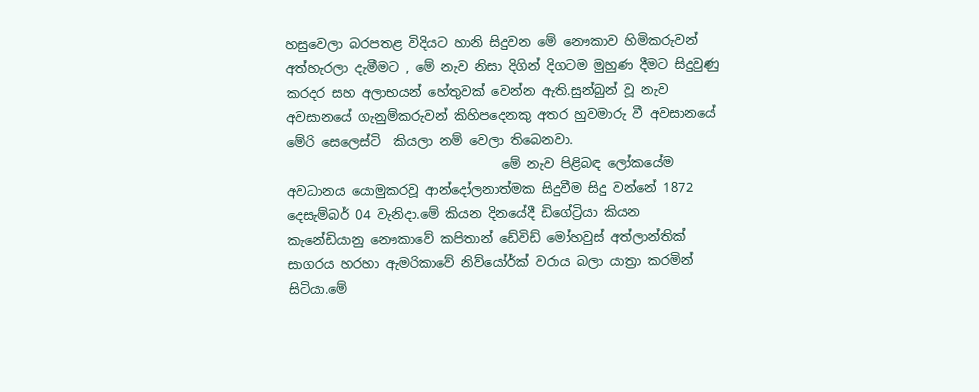හසුවෙලා බරපතළ විදියට හානි සිදුවන මේ නෞකාව හිමිකරුවන් අත්හැරලා දැමීමට , මේ නැව නිසා දිගින් දිගටම මුහුණ දීමට සිදුවුණු කරදර සහ අලාභයන් හේතුවක් වෙන්න ඇති.සුන්බුන් වූ නැව අවසානයේ ගැනුම්කරුවන් කිහිපදෙනකු අතර හුවමාරු වී අවසානයේ මේරි සෙලෙස්ටි  කියලා නම් වෙලා තිබෙනවා.
                                 මේ නැව පිළිබඳ ලෝකයේම අවධානය යොමුකරවූ ආන්දෝලනාත්මක සිදුවීම සිදු වන්නේ 1872 දෙසැම්බර් 04 වැනිදා.මේ කියන දිනයේදී ඩිගේට්‍රියා කියන කැනේඩියානු නෞකාවේ කපිතාන් ඩේවිඩ් මෝහවුස් අත්ලාන්තික් සාගරය හරහා ඇමරිකාවේ නිව්යෝර්ක් වරාය බලා යාත්‍රා කරමින් සිටියා.මේ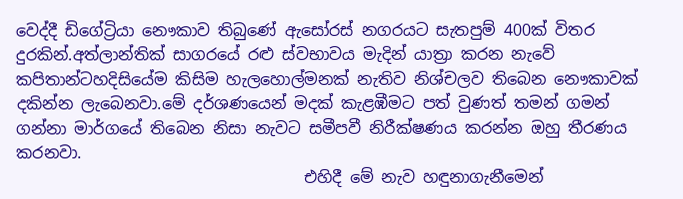වෙද්දී ඩිගේට්‍රියා නෞකාව තිබුණේ ඇසෝරස් නගරයට සැතපුම් 400ක් විතර දුරකින්.අත්ලාන්තික් සාගරයේ රළු ස්වභාවය මැදින් යාත්‍රා කරන නැවේ කපිතාන්ටහදිසියේම කිසිම හැලහොල්මනක් නැතිව නිශ්චලව තිබෙන නෞකාවක් දකින්න ලැබෙනවා.මේ දර්ශණයෙන් මදක් කැළඹීමට පත් වුණත් තමන් ගමන් ගන්නා මාර්ගයේ තිබෙන නිසා නැවට සමීපවී නිරීක්ෂණය කරන්න ඔහු තීරණය කරනවා.
                                    එහිදී මේ නැව හඳුනාගැනීමෙන්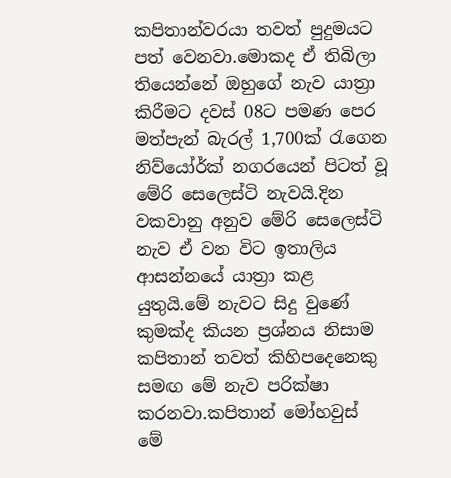කපිතාන්වරයා තවත් පුදුමයට පත් වෙනවා.මොකද ඒ තිබිලා තියෙන්නේ ඔහුගේ නැව යාත්‍රා කිරීමට දවස් 08ට පමණ පෙර මත්පැන් බැරල් 1,700ක් රැගෙන නිව්යෝර්ක් නගරයෙන් පිටත් වූ මේරි සෙලෙස්ටි නැවයි.දින වකවානු අනුව මේරි සෙලෙස්ටි නැව ඒ වන විට ඉතාලිය ආසන්නයේ යාත්‍රා කළ යුතුයි.මේ නැවට සිදු වුණේ කුමක්ද කියන ප්‍රශ්නය නිසාම කපිතාන් තවත් කිහිපදෙනෙකු සමඟ මේ නැව පරික්ෂා කරනවා.කපිතාන් මෝහවුස් මේ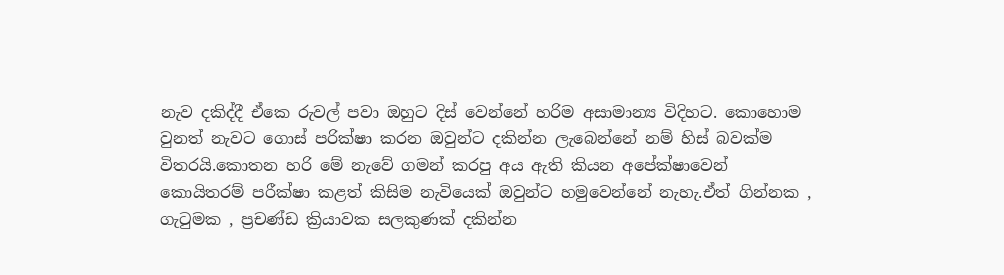නැව දකිද්දී ඒකෙ රුවල් පවා ඔහුට දිස් වෙන්නේ හරිම අසාමාන්‍ය විදිහට. කොහොම වුනත් නැවට ගොස් පරික්ෂා කරන ඔවුන්ට දකින්න ලැබෙන්නේ නම් හිස් බවක්ම විතරයි.කොතන හරි මේ නැවේ ගමන් කරපු අය ඇති කියන අපේක්ෂාවෙන් කොයිතරම් පරීක්ෂා කළත් කිසිම නැවියෙක් ඔවුන්ට හමුවෙන්නේ නැහැ.ඒත් ගින්නක , ගැටුමක , ප්‍රචණ්ඩ ක්‍රියාවක සලකුණක් දකින්න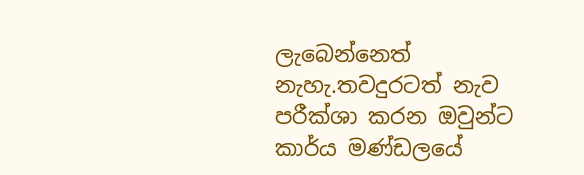ලැබෙන්නෙත් නැහැ.තවදුරටත් නැව පරීක්ශා කරන ඔවුන්ට කාර්ය මණ්ඩලයේ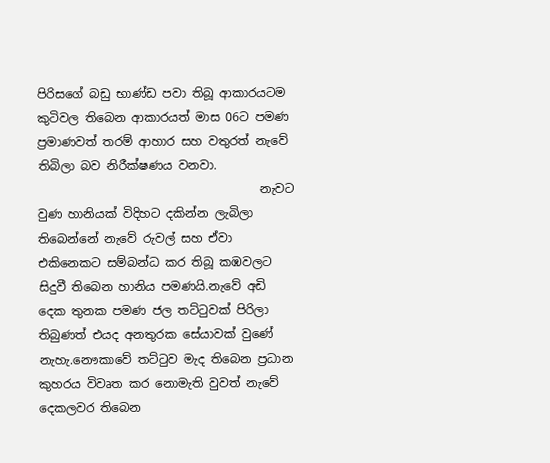පිරිසගේ බඩු භාණ්ඩ පවා තිබූ ආකාරයටම කුටිවල තිබෙන ආකාරයත් මාස 06ට පමණ ප්‍රමාණවත් තරම් ආහාර සහ වතුරත් නැවේ තිබිලා බව නිරීක්ෂණය වනවා.
                                     නැවට වුණ හානියක් විදිහට දකින්න ලැබිලා තිබෙන්නේ නැවේ රුවල් සහ ඒවා එකිනෙකට සම්බන්ධ කර තිබූ කඹවලට සිදුවී තිබෙන හානිය පමණයි.නැවේ අඩි දෙක තුනක පමණ ජල තට්ටුවක් පිරිලා තිබුණත් එයද අනතුරක සේයාවක් වුණේ නැහැ.නෞකාවේ තට්ටුව මැද තිබෙන ප්‍රධාන කුහරය විවෘත කර නොමැති වුවත් නැවේ දෙකලවර තිබෙන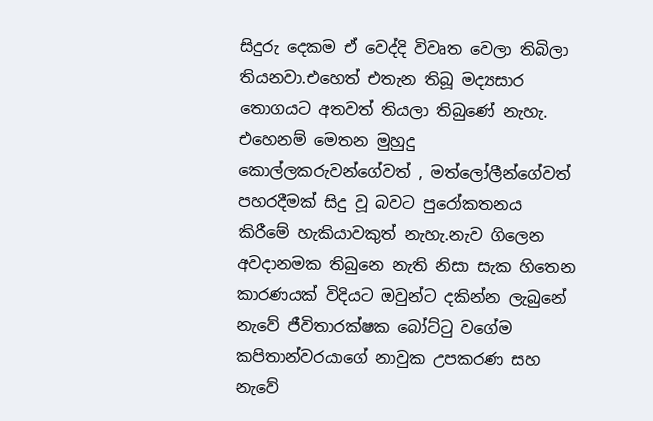සිදුරු දෙකම ඒ වෙද්දි විවෘත වෙලා තිබිලා තියනවා.එහෙත් එතැන තිබූ මද්‍යසාර තොගයට අතවත් තියලා තිබුණේ නැහැ. එහෙනම් මෙතන මුහුදු කොල්ලකරුවන්ගේවත් , මත්ලෝලීන්ගේවත් පහරදීමක් සිදු වූ බවට පුරෝකතනය කිරීමේ හැකියාවකුත් නැහැ.නැව ගිලෙන අවදානමක තිබුනෙ නැති නිසා සැක හිතෙන කාරණයක් විදියට ඔවුන්ට දකින්න ලැබුනේ නැවේ ජීවිතාරක්ෂක බෝට්ටු වගේම  කපිතාන්වරයාගේ නාවුක උපකරණ සහ නැවේ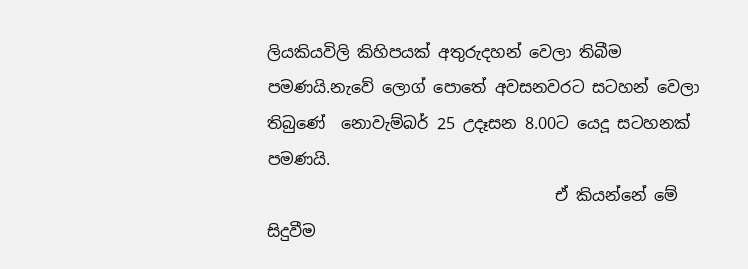ලියකියවිලි කිහිපයක් අතුරුදහන් වෙලා තිබීම පමණයි.නැවේ ලොග් පොතේ අවසනවරට සටහන් වෙලා තිබුණේ  නොවැම්බර් 25 උදෑසන 8.00ට යෙදූ සටහනක් පමණයි.
                                    ඒ කියන්නේ මේ සිදුවීම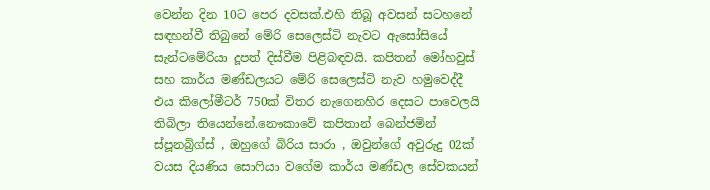වෙන්න දින 10ට පෙර දවසක්.එහි තිබූ අවසන් සටහනේ සඳහන්වී තිබුනේ මේරි සෙලෙස්ටි නැවට ඇසෝසියේ සැන්ටමේරියා දූපත් දිස්වීම පිළිබඳවයි. කපිතන් මෝහවුස් සහ කාර්ය මණ්ඩලයට මේරි සෙලෙස්ටි නැව හමුවෙද්දී එය කිලෝමීටර් 750ක් විතර නැගෙනහිර දෙසට පාවෙලයි තිබිලා තියෙන්නේ.නෞකාවේ කපිතාන් බෙන්ජමින් ස්පූනබ්‍රිග්ස් , ඔහුගේ බිරිය සාරා , ඔවුන්ගේ අවුරුදු 02ක් වයස දියණිය සොෆියා වගේම කාර්ය මණ්ඩල සේවකයන්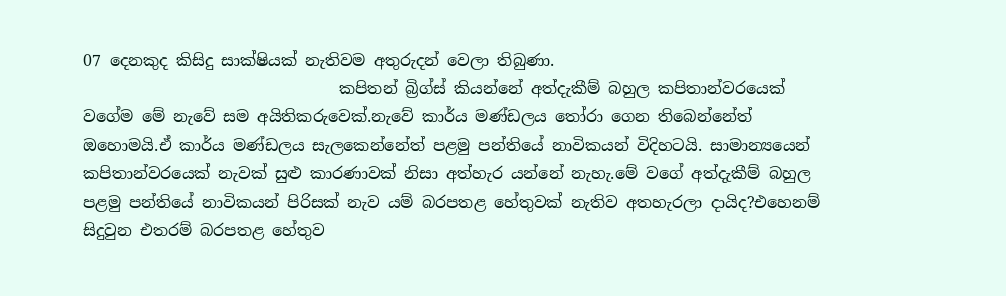07 දෙනකුද කිසිදු සාක්ෂියක් නැතිවම අතුරුදන් වෙලා තිබුණා.
                                කපිතන් බ්‍රිග්ස් කියන්නේ අත්දැකීම් බහුල කපිතාන්වරයෙක් වගේම මේ නැවේ සම අයිතිකරුවෙක්.නැවේ කාර්ය මණ්ඩලය තෝරා ගෙන තිබෙන්නේත් ඔහොමයි.ඒ කාර්ය මණ්ඩලය සැලකෙන්නේත් පළමු පන්තියේ නාවිකයන් විදිහටයි. සාමාන්‍යයෙන් කපිතාන්වරයෙක් නැවක් සුළු කාරණාවක් නිසා අත්හැර යන්නේ නැහැ.මේ වගේ අත්දැකීම් බහුල පළමු පන්තියේ නාවිකයන් පිරිසක් නැව යම් බරපතළ හේතුවක් නැතිව අතහැරලා දායිද?එහෙනම් සිදුවුන එතරම් බරපතළ හේතුව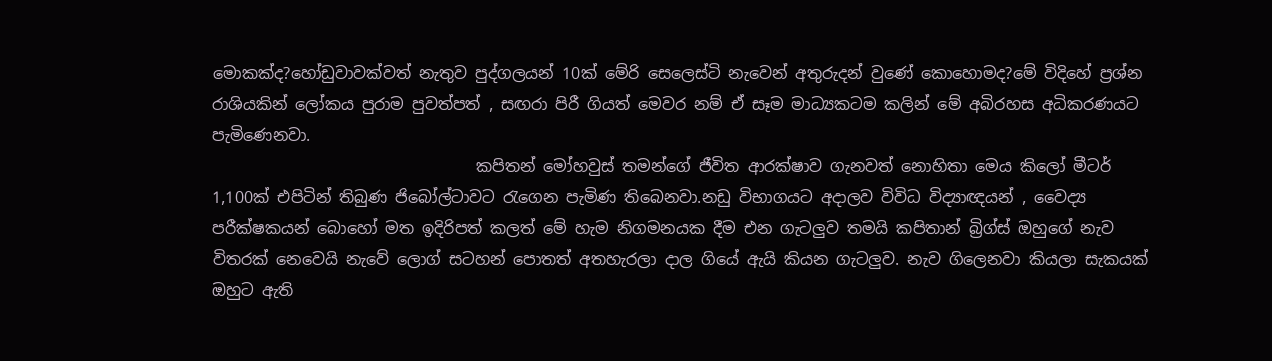මොකක්ද?හෝඩුවාවක්වත් නැතුව පුද්ගලයන් 10ක් මේරි සෙලෙස්ටි නැවෙන් අතුරුදන් වුණේ කොහොමද?මේ විදිහේ ප්‍රශ්න රාශියකින් ලෝකය පුරාම පුවත්පත් , සඟරා පිරී ගියත් මෙවර නම් ඒ සෑම මාධ්‍යකටම කලින් මේ අබිරහස අධිකරණයට පැමිණෙනවා.
                                 කපිතන් මෝහවුස් තමන්ගේ ජීවිත ආරක්ෂාව ගැනවත් නොහිතා මෙය කිලෝ මීටර් 1,100ක් එපිටින් තිබුණ ජිබෝල්ටාවට රැගෙන පැමිණ තිබෙනවා.නඩු විභාගයට අදාලව විවිධ විද්‍යාඥයන් , වෛද්‍ය පරීක්ෂකයන් බොහෝ මත ඉදිරිපත් කලත් මේ හැම නිගමනයක දීම එන ගැටලුව තමයි කපිතාන් බ්‍රිග්ස් ඔහුගේ නැව විතරක් නෙවෙයි නැවේ ලොග් සටහන් පොතත් අතහැරලා දාල ගියේ ඇයි කියන ගැටලුව. නැව ගිලෙනවා කියලා සැකයක් ඔහුට ඇති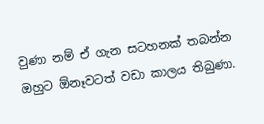වුණා නම් ඒ ගැන සටහනක් තබන්න ඔහුට ඕනෑවටත් වඩා කාලය තිබුණා.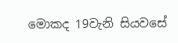මොකද 19වැනි සියවසේ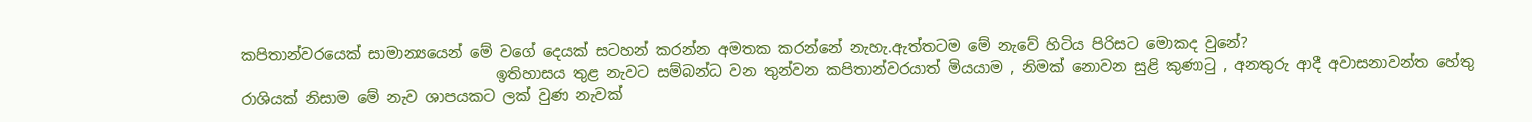කපිතාන්වරයෙක් සාමාන්‍යයෙන් මේ වගේ දෙයක් සටහන් කරන්න අමතක කරන්නේ නැහැ.ඇත්තටම මේ නැවේ හිටිය පිරිසට මොකද වුනේ?
                                  ඉතිහාසය තුළ නැවට සම්බන්ධ වන තුන්වන කපිතාන්වරයාත් මියයාම , නිමක් නොවන සුළි කුණාටු , අනතුරු ආදී අවාසනාවන්ත හේතු රාශියක් නිසාම මේ නැව ශාපයකට ලක් වුණ නැවක්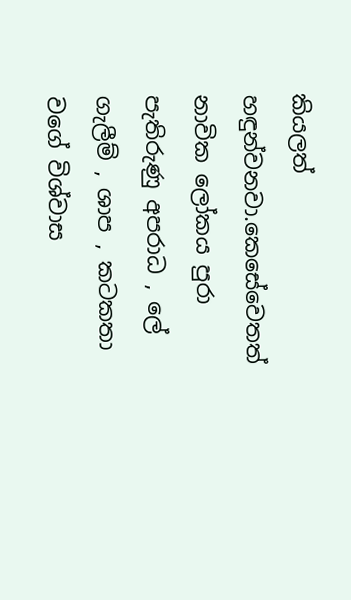කියලත් හඳුන්වනවා.කෙසේවෙතත් නාවික ලෝකය පුරා පැතිරුණු අපරාධ , ලේ ගැලීම් , ශාප , කටකතා වගේ විශ්වාස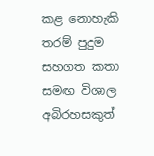කළ නොහැකි තරම් පුදුම සහගත කතා සමඟ විශාල අබිරහසකුත්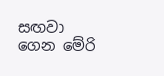සඟවා ගෙන මේරි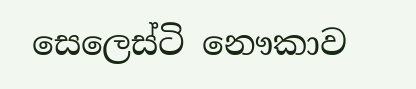සෙලෙස්ටි නෞකාව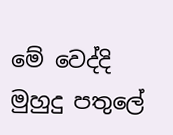මේ වෙද්දි මුහුදු පතුලේ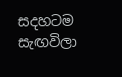සදහටම සැඟවිලා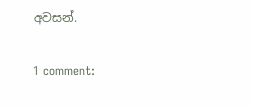අවසන්.

1 comment: